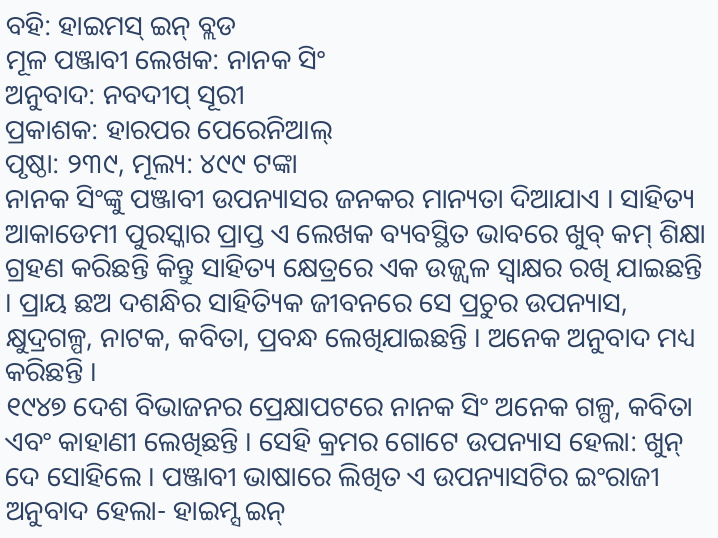ବହି: ହାଇମସ୍ ଇନ୍ ବ୍ଲଡ
ମୂଳ ପଞ୍ଜାବୀ ଲେଖକ: ନାନକ ସିଂ
ଅନୁବାଦ: ନବଦୀପ୍ ସୂରୀ
ପ୍ରକାଶକ: ହାରପର ପେରେନିଆଲ୍
ପୃଷ୍ଠା: ୨୩୯, ମୂଲ୍ୟ: ୪୯୯ ଟଙ୍କା
ନାନକ ସିଂଙ୍କୁ ପଞ୍ଜାବୀ ଉପନ୍ୟାସର ଜନକର ମାନ୍ୟତା ଦିଆଯାଏ । ସାହିତ୍ୟ ଆକାଡେମୀ ପୁରସ୍କାର ପ୍ରାପ୍ତ ଏ ଲେଖକ ବ୍ୟବସ୍ଥିତ ଭାବରେ ଖୁବ୍ କମ୍ ଶିକ୍ଷା ଗ୍ରହଣ କରିଛନ୍ତି କିନ୍ତୁ ସାହିତ୍ୟ କ୍ଷେତ୍ରରେ ଏକ ଉଜ୍ଜ୍ୱଳ ସ୍ୱାକ୍ଷର ରଖି ଯାଇଛନ୍ତି । ପ୍ରାୟ ଛଅ ଦଶନ୍ଧିର ସାହିତ୍ୟିକ ଜୀବନରେ ସେ ପ୍ରଚୁର ଉପନ୍ୟାସ, କ୍ଷୁଦ୍ରଗଳ୍ପ, ନାଟକ, କବିତା, ପ୍ରବନ୍ଧ ଲେଖିଯାଇଛନ୍ତି । ଅନେକ ଅନୁବାଦ ମଧ୍ୟ କରିଛନ୍ତି ।
୧୯୪୭ ଦେଶ ବିଭାଜନର ପ୍ରେକ୍ଷାପଟରେ ନାନକ ସିଂ ଅନେକ ଗଳ୍ପ, କବିତା ଏବଂ କାହାଣୀ ଲେଖିଛନ୍ତି । ସେହି କ୍ରମର ଗୋଟେ ଉପନ୍ୟାସ ହେଲା: ଖୁନ୍ ଦେ ସୋହିଲେ । ପଞ୍ଜାବୀ ଭାଷାରେ ଲିଖିତ ଏ ଉପନ୍ୟାସଟିର ଇଂରାଜୀ ଅନୁବାଦ ହେଲା- ହାଇମ୍ସ ଇନ୍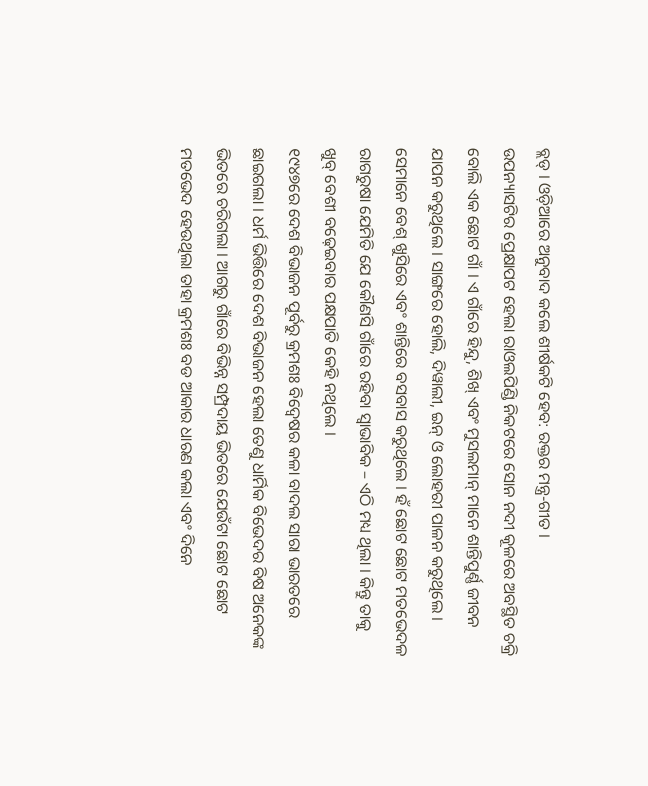ବ୍ଲଡ୍ । ଓଡ଼ିଆରେ ଅନୁବାଦ କଲେ ଶୀର୍ଷକଟି ହେବ: ରକ୍ତର ମନ୍ତ୍ର-ଗୀତ ।
ଉପନ୍ୟାସଟିର ପ୍ରେକ୍ଷାପଟ ହେଲା ରାଓଲପିଣ୍ଡି ନିକଟରେ ସୋନ ନଦୀ କୂଳରେ ଅବସ୍ଥିତ ଚକ୍ରି ବୋଲି ଏକ ଛୋଟ ଗାଁ । ଏ ଗାଁରେ ହିନ୍ଦୁ, ଶିଖ୍ ଏବଂ ମୁସଲମାନ୍ ମାନେ ଶାନ୍ତିପୁର୍ଣ୍ଣ ଜୀବନ ଯାପନ କରୁଥିଲେ । ସାଙ୍ଗରେ ହୋଲି, ଦିୱାଲୀ, ଇନ୍ ଓ ଲୋହରୀ ପାଳନ କରୁଥିଲେ । ସେମାନେ ବେଶ୍ ଖୁସିରେ ଏବଂ ଶାନ୍ତିରେ ବସବାସ କରୁଥିଲେ । ହଁ ଛୋଟ ଛୋଟ ମତଭେଦଳ ରାଗରୁଷା ଯେମିତି ଯେ କୌଣସି ଗାଁରେ ରହିବା ସ୍ୱାଭାବିକ – ଏଠି ମଧ୍ୟ ଥିଲା । କିନ୍ତୁ ତାକୁ ଖୁବ୍ ବେଶୀ ବଢ଼େଇବାର ପକ୍ଷପାତି କେହି ନଥିଲେ ।
୧୯୪୭ରେ ଦେଶ ବିଭାଜନ ପୂର୍ବରୁ କ୍ରମଶଃ ବିଦ୍ୱେଷର କଳା ବାଦଲ ସାରା ଭାରତରେ ଛାଇଗଲା । ଧର୍ମ ଭିତ୍ତିରେ ଦେଶ ବିଭାଜନ ହେଲା ତେଣୁ ଧାର୍ମିକ ବିଭେଦର ବିଷ ଅନେକଙ୍କ ଭିତରେ ଚରିଗଲା । ଆଗରୁ ଗାଁରେ ବିଭିନ୍ନ ସମ୍ପ୍ରଦାୟ ଭିତରେ ଯେଉଁଟା ଛୋଟ ଛୋଟ ମତଭେଦ ହେଉଥିଲା ତାହା କ୍ରମଶଃ ବଡ ଆକାର ଧାରଣ କଲା ଏବଂ ଦିନେ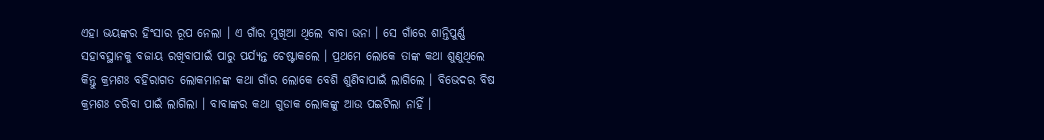ଏହା ଭୟଙ୍କର ହିଂସାର ରୂପ ନେଲା । ଏ ଗାଁର ମୁଖିଆ ଥିଲେ ବାବା ଭନା । ସେ ଗାଁରେ ଶାନ୍ତିପୁର୍ଣ୍ଣ ସହାବସ୍ଥାନକୁ ବଜାୟ ରଖିବାପାଇଁ ପାରୁ ପର୍ଯ୍ୟନ୍ତ ଚେଷ୍ଟାକଲେ । ପ୍ରଥମେ ଲୋକେ ତାଙ୍କ କଥା ଶୁଣୁଥିଲେ କିନ୍ତୁ କ୍ରମଶଃ ବହିରାଗତ ଲୋକମାନଙ୍କ କଥା ଗାଁର ଲୋକେ ବେଶି ଶୁଣିବାପାଇଁ ଲାଗିଲେ । ବିଭେଦର ବିଷ କ୍ରମଶଃ ଚରିବା ପାଇଁ ଲାଗିଲା । ବାବାଙ୍କର କଥା ଗୁଡାକ ଲୋକଙ୍କୁ ଆଉ ପଇଟିଲା ନାହିଁ ।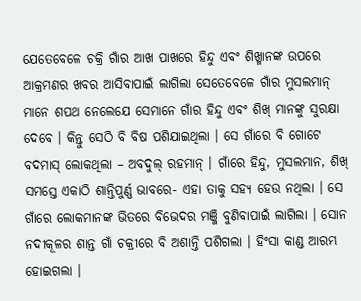ଯେତେବେଳେ ଚକ୍ରି ଗାଁର ଆଖ ପାଖରେ ହିନ୍ଦୁ ଏବଂ ଶିଖ୍ମାନଙ୍କ ଉପରେ ଆକ୍ରମଣର ଖବର ଆସିବାପାଇଁ ଲାଗିଲା ସେତେବେଳେ ଗାଁର ମୁସଲମାନ୍ ମାନେ ଶପଥ ନେଲେଯେ ସେମାନେ ଗାଁର ହିନ୍ଦୁ ଏବଂ ଶିଖ୍ ମାନଙ୍କୁ ସୁରକ୍ଷା ଦେବେ । କିନ୍ତୁ ସେଠି ବି ବିଷ ପଶିଯାଇଥିଲା । ସେ ଗାଁରେ ବି ଗୋଟେ ବଦମାସ୍ ଲୋକଥିଲା – ଅବଦୁଲ୍ ରହମାନ୍ । ଗାଁରେ ହିନ୍ଦୁ, ମୁସଲମାନ, ଶିଖ୍ ସମସ୍ତେ ଏକାଠି ଶାନ୍ତିପୁର୍ଣ୍ଣ ଭାବରେ- ଏହା ତାକୁ ସହ୍ୟ ହେଉ ନଥିଲା । ସେ ଗାଁରେ ଲୋକମାନଙ୍କ ଭିତରେ ବିଭେଦର ମଞ୍ଜି ବୁଣିବାପାଇଁ ଲାଗିଲା । ସୋନ ନଦୀକୂଳର ଶାନ୍ତ ଗାଁ ଚକ୍ରୀରେ ବି ଅଶାନ୍ତି ପଶିଗଲା । ହିଂସା କାଣ୍ଡ ଆରମ୍ଭ ହୋଇଗଲା ।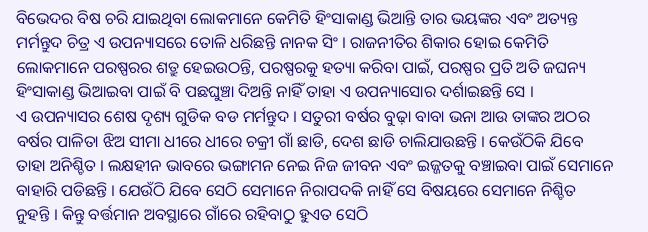ବିଭେଦର ବିଷ ଚରି ଯାଇଥିବା ଲୋକମାନେ କେମିତି ହିଂସାକାଣ୍ଡ ଭିଆନ୍ତି ତାର ଭୟଙ୍କର ଏବଂ ଅତ୍ୟନ୍ତ ମର୍ମନ୍ତୁଦ ଚିତ୍ର ଏ ଉପନ୍ୟାସରେ ତୋଳି ଧରିଛନ୍ତି ନାନକ ସିଂ । ରାଜନୀତିର ଶିକାର ହୋଇ କେମିତି ଲୋକମାନେ ପରଷ୍ପରର ଶତ୍ରୁ ହେଇଉଠନ୍ତି, ପରଷ୍ପରକୁ ହତ୍ୟା କରିବା ପାଇଁ, ପରଷ୍ପର ପ୍ରତି ଅତି ଜଘନ୍ୟ ହିଂସାକାଣ୍ଡ ଭିଆଇବା ପାଇଁ ବି ପଛଘୁଞ୍ଚା ଦିଅନ୍ତି ନାହିଁ ତାହା ଏ ଉପନ୍ୟାସୋର ଦର୍ଶାଇଛନ୍ତି ସେ ।
ଏ ଉପନ୍ୟାସର ଶେଷ ଦୃଶ୍ୟ ଗୁଡିକ ବଡ ମର୍ମନ୍ତୁଦ । ସତୁରୀ ବର୍ଷର ବୁଢ଼ା ବାବା ଭନା ଆଉ ତାଙ୍କର ଅଠର ବର୍ଷର ପାଳିତା ଝିଅ ସୀମା ଧୀରେ ଧୀରେ ଚକ୍ରୀ ଗାଁ ଛାଡି, ଦେଶ ଛାଡି ଚାଲିଯାଉଛନ୍ତି । କେଉଁଠିକି ଯିବେ ତାହା ଅନିଶ୍ଚିତ । ଲକ୍ଷହୀନ ଭାବରେ ଭଙ୍ଗାମନ ନେଇ ନିଜ ଜୀବନ ଏବଂ ଇଜ୍ଜତକୁ ବଞ୍ଚାଇବା ପାଇଁ ସେମାନେ ବାହାରି ପଡିଛନ୍ତି । ଯେଉଁଠି ଯିବେ ସେଠି ସେମାନେ ନିରାପଦକି ନାହିଁ ସେ ବିଷୟରେ ସେମାନେ ନିଶ୍ଚିତ ନୁହନ୍ତି । କିନ୍ତୁ ବର୍ତ୍ତମାନ ଅବସ୍ଥାରେ ଗାଁରେ ରହିବାଠୁ ହୁଏତ ସେଠି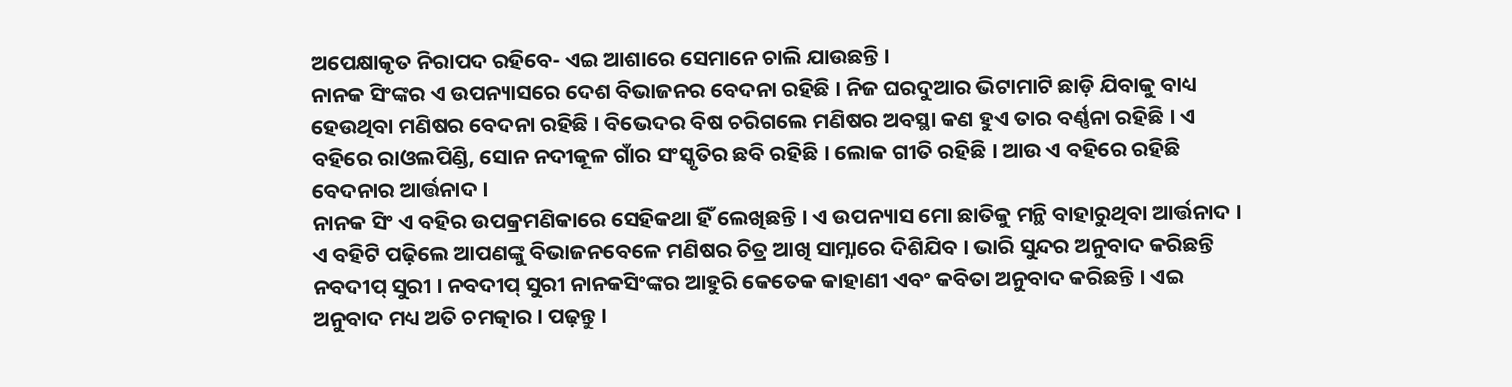ଅପେକ୍ଷାକୃତ ନିରାପଦ ରହିବେ- ଏଇ ଆଶାରେ ସେମାନେ ଚାଲି ଯାଉଛନ୍ତି ।
ନାନକ ସିଂଙ୍କର ଏ ଉପନ୍ୟାସରେ ଦେଶ ବିଭାଜନର ବେଦନା ରହିଛି । ନିଜ ଘରଦୁଆର ଭିଟାମାଟି ଛାଡ଼ି ଯିବାକୁ ବାଧ୍ୟ ହେଉଥିବା ମଣିଷର ବେଦନା ରହିଛି । ବିଭେଦର ବିଷ ଚରିଗଲେ ମଣିଷର ଅବସ୍ଥା କଣ ହୁଏ ତାର ବର୍ଣ୍ଣନା ରହିଛି । ଏ ବହିରେ ରାଓଲପିଣ୍ଡି, ସୋନ ନଦୀକୂଳ ଗାଁର ସଂସ୍କୃତିର ଛବି ରହିଛି । ଲୋକ ଗୀତି ରହିଛି । ଆଉ ଏ ବହିରେ ରହିଛି ବେଦନାର ଆର୍ତ୍ତନାଦ ।
ନାନକ ସିଂ ଏ ବହିର ଉପକ୍ରମଣିକାରେ ସେହିକଥା ହିଁ ଲେଖିଛନ୍ତି । ଏ ଉପନ୍ୟାସ ମୋ ଛାତିକୁ ମନ୍ଥି ବାହାରୁଥିବା ଆର୍ତ୍ତନାଦ । ଏ ବହିଟି ପଢ଼ିଲେ ଆପଣଙ୍କୁ ବିଭାଜନବେଳେ ମଣିଷର ଚିତ୍ର ଆଖି ସାମ୍ନାରେ ଦିଶିଯିବ । ଭାରି ସୁନ୍ଦର ଅନୁବାଦ କରିଛନ୍ତି ନବଦୀପ୍ ସୁରୀ । ନବଦୀପ୍ ସୁରୀ ନାନକସିଂଙ୍କର ଆହୁରି କେତେକ କାହାଣୀ ଏବଂ କବିତା ଅନୁବାଦ କରିଛନ୍ତି । ଏଇ ଅନୁବାଦ ମଧ୍ୟ ଅତି ଚମତ୍କାର । ପଢ଼ନ୍ତୁ ।